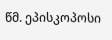წმ. ეპისკოპოსი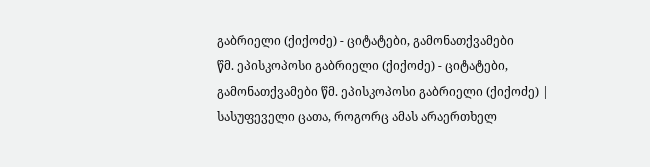გაბრიელი (ქიქოძე) - ციტატები, გამონათქვამები
წმ. ეპისკოპოსი გაბრიელი (ქიქოძე) - ციტატები, გამონათქვამები წმ. ეპისკოპოსი გაბრიელი (ქიქოძე) |
სასუფეველი ცათა, როგორც ამას არაერთხელ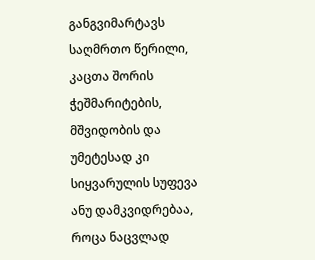განგვიმარტავს საღმრთო წერილი, კაცთა შორის ჭეშმარიტების, მშვიდობის და უმეტესად კი სიყვარულის სუფევა ანუ დამკვიდრებაა, როცა ნაცვლად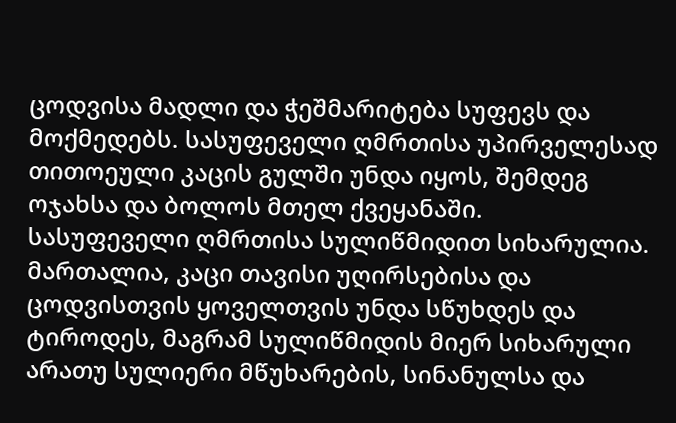ცოდვისა მადლი და ჭეშმარიტება სუფევს და მოქმედებს. სასუფეველი ღმრთისა უპირველესად თითოეული კაცის გულში უნდა იყოს, შემდეგ ოჯახსა და ბოლოს მთელ ქვეყანაში.
სასუფეველი ღმრთისა სულიწმიდით სიხარულია. მართალია, კაცი თავისი უღირსებისა და ცოდვისთვის ყოველთვის უნდა სწუხდეს და ტიროდეს, მაგრამ სულიწმიდის მიერ სიხარული არათუ სულიერი მწუხარების, სინანულსა და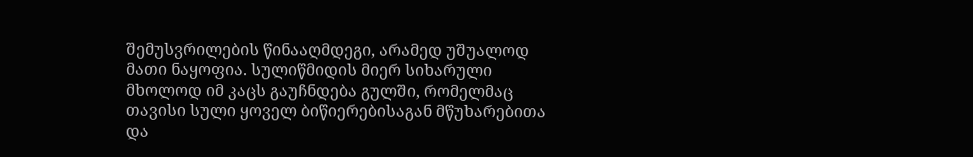შემუსვრილების წინააღმდეგი, არამედ უშუალოდ მათი ნაყოფია. სულიწმიდის მიერ სიხარული მხოლოდ იმ კაცს გაუჩნდება გულში, რომელმაც თავისი სული ყოველ ბიწიერებისაგან მწუხარებითა და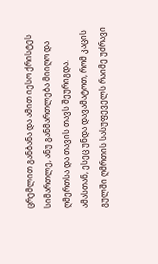ცრემლით განბანა და ამით იესო ქრისტეს სიმართლე, ანუ განმართლება მიიღო და ღმერთსა და თავის თავს შეურიგდა. ამასთან, ესეც უნდა დავამატოთ, რომ კაცის გულში ღმრთის სასუფეველს რაიმე უძრავი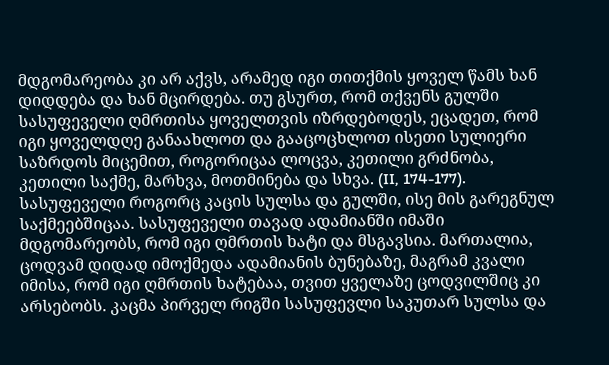მდგომარეობა კი არ აქვს, არამედ იგი თითქმის ყოველ წამს ხან დიდდება და ხან მცირდება. თუ გსურთ, რომ თქვენს გულში სასუფეველი ღმრთისა ყოველთვის იზრდებოდეს, ეცადეთ, რომ იგი ყოველდღე განაახლოთ და გააცოცხლოთ ისეთი სულიერი საზრდოს მიცემით, როგორიცაა ლოცვა, კეთილი გრძნობა, კეთილი საქმე, მარხვა, მოთმინება და სხვა. (II, 174-177).
სასუფეველი როგორც კაცის სულსა და გულში, ისე მის გარეგნულ საქმეებშიცაა. სასუფეველი თავად ადამიანში იმაში მდგომარეობს, რომ იგი ღმრთის ხატი და მსგავსია. მართალია, ცოდვამ დიდად იმოქმედა ადამიანის ბუნებაზე, მაგრამ კვალი იმისა, რომ იგი ღმრთის ხატებაა, თვით ყველაზე ცოდვილშიც კი არსებობს. კაცმა პირველ რიგში სასუფევლი საკუთარ სულსა და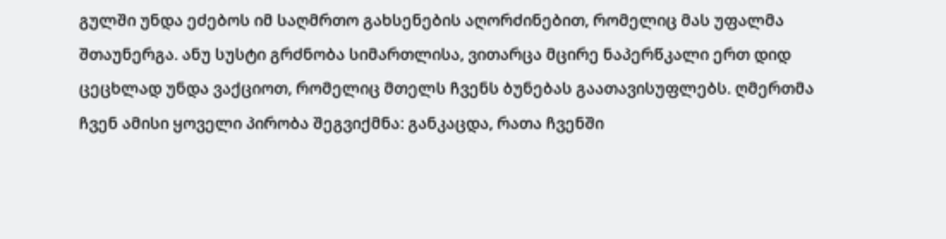გულში უნდა ეძებოს იმ საღმრთო გახსენების აღორძინებით, რომელიც მას უფალმა შთაუნერგა. ანუ სუსტი გრძნობა სიმართლისა, ვითარცა მცირე ნაპერწკალი ერთ დიდ ცეცხლად უნდა ვაქციოთ, რომელიც მთელს ჩვენს ბუნებას გაათავისუფლებს. ღმერთმა ჩვენ ამისი ყოველი პირობა შეგვიქმნა: განკაცდა, რათა ჩვენში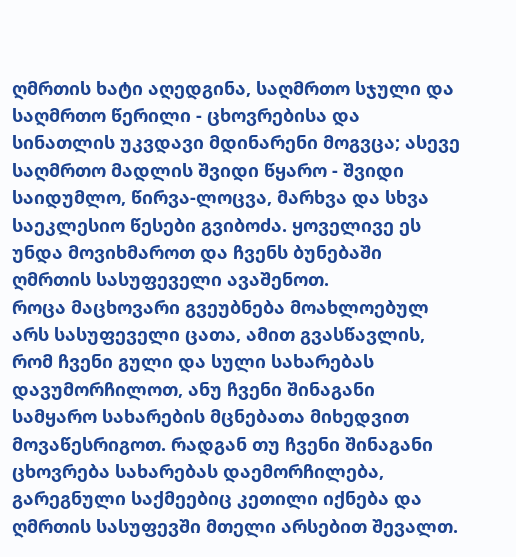ღმრთის ხატი აღედგინა, საღმრთო სჯული და საღმრთო წერილი - ცხოვრებისა და სინათლის უკვდავი მდინარენი მოგვცა; ასევე საღმრთო მადლის შვიდი წყარო - შვიდი საიდუმლო, წირვა-ლოცვა, მარხვა და სხვა საეკლესიო წესები გვიბოძა. ყოველივე ეს უნდა მოვიხმაროთ და ჩვენს ბუნებაში ღმრთის სასუფეველი ავაშენოთ.
როცა მაცხოვარი გვეუბნება მოახლოებულ არს სასუფეველი ცათა, ამით გვასწავლის, რომ ჩვენი გული და სული სახარებას დავუმორჩილოთ, ანუ ჩვენი შინაგანი სამყარო სახარების მცნებათა მიხედვით მოვაწესრიგოთ. რადგან თუ ჩვენი შინაგანი ცხოვრება სახარებას დაემორჩილება, გარეგნული საქმეებიც კეთილი იქნება და ღმრთის სასუფევში მთელი არსებით შევალთ.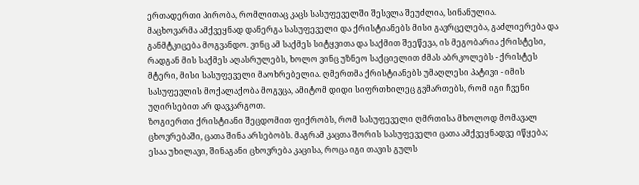ერთადერთი პირობა, რომლითაც კაცს სასუფეველში შესვლა შეუძლია, სინანულია.
მაცხოვარმა ამქვეყნად დანერგა სასუფეველი და ქრისტიანებს მისი გავრცელება, გაძლიერება და განმტკიცება მოგვანდო. ვინც ამ საქმეს სიტყვითა და საქმით შეეწევა, ის მეგობარია ქრისტესი, რადგან მის საქმეს აღასრულებს, ხოლო ვინც უზნეო საქციელით ძმას აბრკოლებს - ქრისტეს მტერი, მისი სასუფეველი მაოხრებელია. ღმერთმა ქრისტიანებს უმაღლესი პატივი - იმის სასუფევლის მოქალაქობა მოგვცა, ამიტომ დიდი სიფრთხილეც გვმართებს, რომ იგი ჩვენი უღირსებით არ დავკარგოთ.
ზოგიერთი ქრისტიანი შეცდომით ფიქრობს, რომ სასუფეველი ღმრთისა მხოლოდ მომავალ ცხოვრებაში, ცათა შინა არსებობს. მაგრამ კაცთა შორის სასუფეველი ცათა ამქვეყნადვე იწყება; ესაა უხილავი, შინაგანი ცხოვრება კაცისა, როცა იგი თავის გულს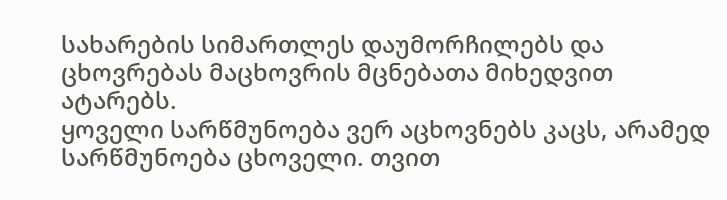სახარების სიმართლეს დაუმორჩილებს და ცხოვრებას მაცხოვრის მცნებათა მიხედვით ატარებს.
ყოველი სარწმუნოება ვერ აცხოვნებს კაცს, არამედ სარწმუნოება ცხოველი. თვით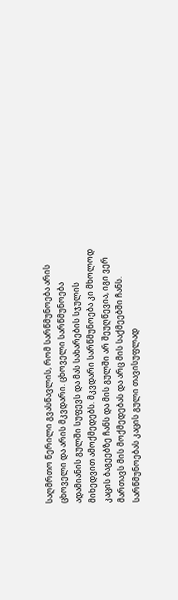საღმრთო წერილი გვასწავლის, რომ სარწმუნოება არის ცხოველი და არის მკვდარი. ცხოველი სარწმუნოება ადამიანის გულში სუფევს და მას სახარების სჯულის მიხედვით ამოქმედებს. მკვდარი სარწმუნოება კი მხოლოდ კაცის ბაგეებზე ჩანს და მის გულში არ შეუღწევია, იგი ვერ მართავს მის მოქმედებას და არც მის საქმეებში ჩანს.
სარწმუნოებას კაცის გული თავისუფლად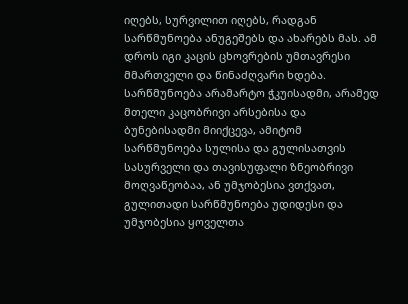იღებს, სურვილით იღებს, რადგან სარწმუნოება ანუგეშებს და ახარებს მას. ამ დროს იგი კაცის ცხოვრების უმთავრესი მმართველი და წინაძღვარი ხდება. სარწმუნოება არამარტო ჭკუისადმი, არამედ მთელი კაცობრივი არსებისა და ბუნებისადმი მიიქცევა, ამიტომ სარწმუნოება სულისა და გულისათვის სასურველი და თავისუფალი ზნეობრივი მოღვაწეობაა, ან უმჯობესია ვთქვათ, გულითადი სარწმუნოება უდიდესი და უმჯობესია ყოველთა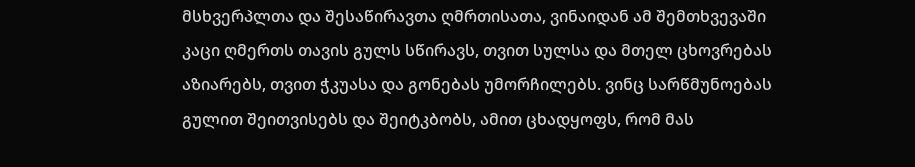მსხვერპლთა და შესაწირავთა ღმრთისათა, ვინაიდან ამ შემთხვევაში კაცი ღმერთს თავის გულს სწირავს, თვით სულსა და მთელ ცხოვრებას აზიარებს, თვით ჭკუასა და გონებას უმორჩილებს. ვინც სარწმუნოებას გულით შეითვისებს და შეიტკბობს, ამით ცხადყოფს, რომ მას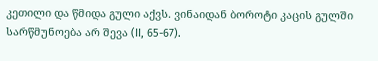კეთილი და წმიდა გული აქვს. ვინაიდან ბოროტი კაცის გულში სარწმუნოება არ შევა (II, 65-67).